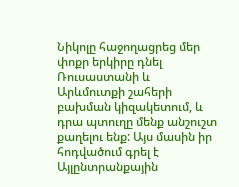Նիկոլը հաջողացրեց մեր փոքր երկիրը դնել Ռուսաստանի և Արևմուտքի շահերի բախման կիզակետում, և դրա պտուղը մենք անշուշտ քաղելու ենք: Այս մասին իր հոդվածում գրել է Այլընտրանքային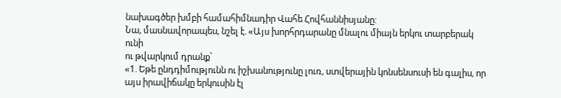նախագծեր խմբի համահիմնադիր Վահե Հովհաննիսյանը:
Նա, մասնավորապես, նշել է. «Այս խորհրդարանը մնալու միայն երկու տարբերակ ունի
ու թվարկում դրանք՝
«1. Եթե ընդդիմությունն ու իշխանությունը լուռ, ստվերային կոնսենսուսի են գալիս, որ այս իրավիճակը երկուսին էլ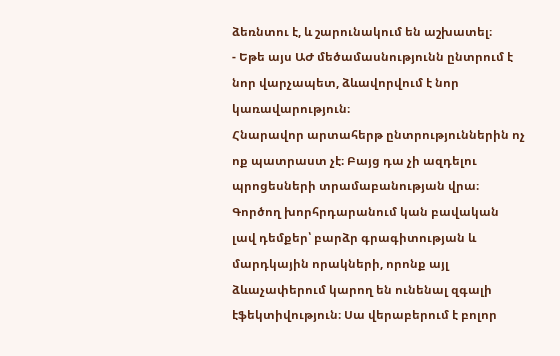ձեռնտու է, և շարունակում են աշխատել։
- Եթե այս ԱԺ մեծամասնությունն ընտրում է նոր վարչապետ, ձևավորվում է նոր կառավարություն։
Հնարավոր արտահերթ ընտրություններին ոչ ոք պատրաստ չէ։ Բայց դա չի ազդելու պրոցեսների տրամաբանության վրա։
Գործող խորհրդարանում կան բավական լավ դեմքեր՝ բարձր գրագիտության և մարդկային որակների, որոնք այլ ձևաչափերում կարող են ունենալ զգալի էֆեկտիվություն։ Սա վերաբերում է բոլոր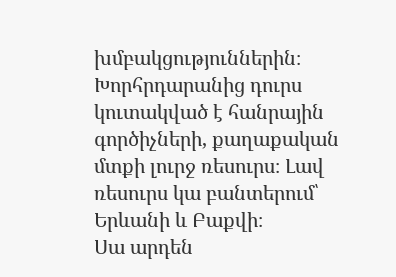խմբակցություններին։
Խորհրդարանից դուրս կուտակված է հանրային գործիչների, քաղաքական մտքի լուրջ ռեսուրս։ Լավ ռեսուրս կա բանտերում՝ Երևանի և Բաքվի։
Սա արդեն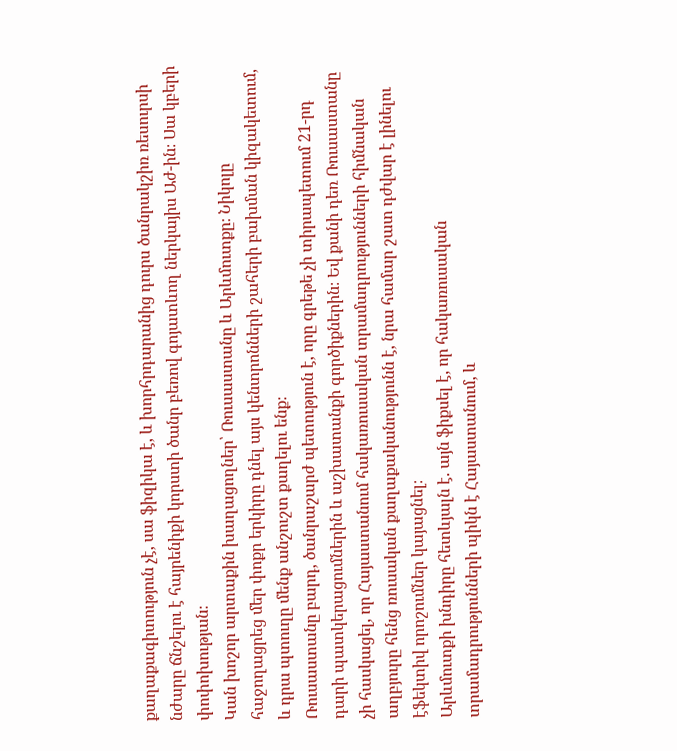քաղաքագիտություն չէ, սա ֆիզիկա է, և խորհրդարանից դուրս ծանրակշիռ ռեսուրսի նժարը ճնշելու է հայրենիքի կորստի ծանր բեռով գոյատևող ներկայիս Աժ-ին։ Սա կբերի փոփոխության։
Կան խոշոր արտաքին խաղացողներ՝ Ռուսաստանը և Արևմուտքը։ Նիկոլը հաջողացրեց մեր փոքր երկիրը դնել այս կենտրոնների շահերի բախման կիզակետում, և դրա պտուղը մենք անշուշտ քաղելու ենք։
Ռուսաստանը բարդ, ծանրաշարժ պետություն է, որը գրեթե չի տիրապետում 21-րդ դարի պատկերացումներին և աշխատանքի գործիքներին։ Եվ քանի դեռ Ռուսաստանը չի հասկացել, որ Հայաստանում հակառուսական տրամադրությունների հիմնական աղբյուրը հենց ռուսական քաղաքականությունն է, նրա համար շատ դժվար է լինելու էֆեկտիվ որոշումներ կայացնել։
Արևմուտքի խնդիրը հետևյալն է. այն ֆիքսել է, որ հակառուսական տրամադրությունների պիկն է Հայաստանում, և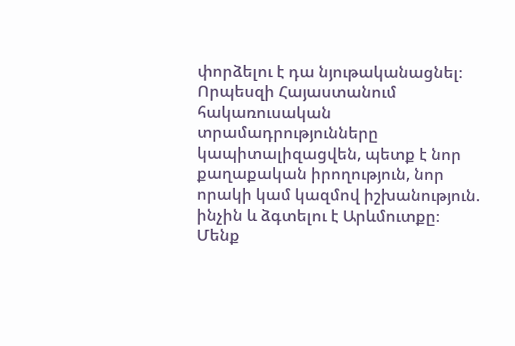փորձելու է դա նյութականացնել։
Որպեսզի Հայաստանում հակառուսական տրամադրությունները կապիտալիզացվեն, պետք է նոր քաղաքական իրողություն, նոր որակի կամ կազմով իշխանություն. ինչին և ձգտելու է Արևմուտքը։ Մենք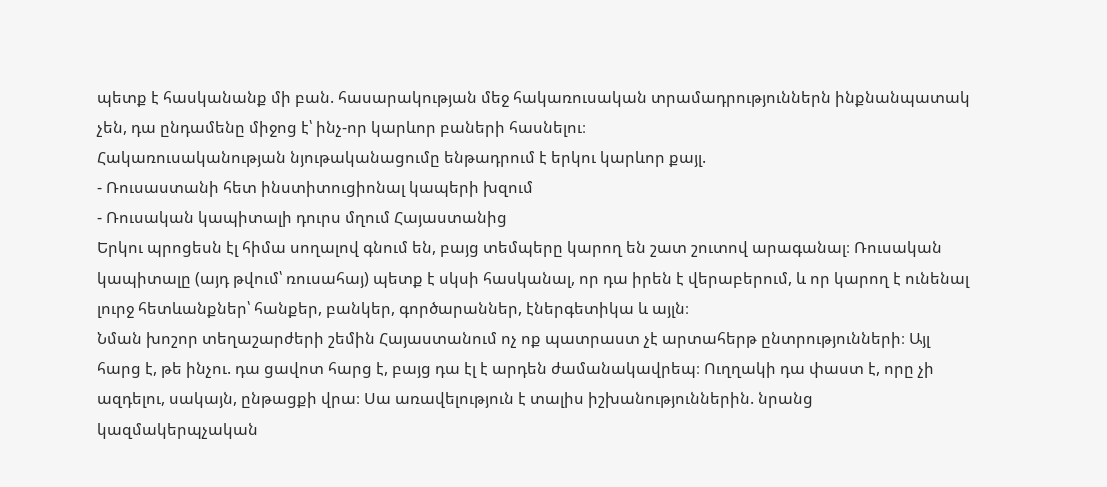պետք է հասկանանք մի բան. հասարակության մեջ հակառուսական տրամադրություններն ինքնանպատակ չեն, դա ընդամենը միջոց է՝ ինչ-որ կարևոր բաների հասնելու։
Հակառուսականության նյութականացումը ենթադրում է երկու կարևոր քայլ.
- Ռուսաստանի հետ ինստիտուցիոնալ կապերի խզում
- Ռուսական կապիտալի դուրս մղում Հայաստանից
Երկու պրոցեսն էլ հիմա սողալով գնում են, բայց տեմպերը կարող են շատ շուտով արագանալ։ Ռուսական կապիտալը (այդ թվում՝ ռուսահայ) պետք է սկսի հասկանալ, որ դա իրեն է վերաբերում, և որ կարող է ունենալ լուրջ հետևանքներ՝ հանքեր, բանկեր, գործարաններ, էներգետիկա և այլն։
Նման խոշոր տեղաշարժերի շեմին Հայաստանում ոչ ոք պատրաստ չէ արտահերթ ընտրությունների։ Այլ հարց է, թե ինչու. դա ցավոտ հարց է, բայց դա էլ է արդեն ժամանակավրեպ։ Ուղղակի դա փաստ է, որը չի ազդելու, սակայն, ընթացքի վրա։ Սա առավելություն է տալիս իշխանություններին. նրանց կազմակերպչական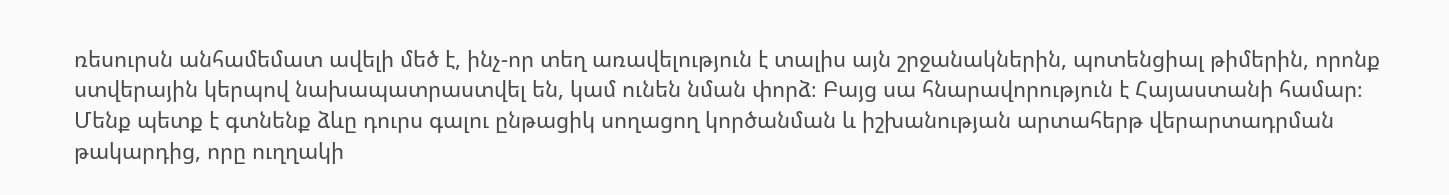ռեսուրսն անհամեմատ ավելի մեծ է, ինչ-որ տեղ առավելություն է տալիս այն շրջանակներին, պոտենցիալ թիմերին, որոնք ստվերային կերպով նախապատրաստվել են, կամ ունեն նման փորձ։ Բայց սա հնարավորություն է Հայաստանի համար։ Մենք պետք է գտնենք ձևը դուրս գալու ընթացիկ սողացող կործանման և իշխանության արտահերթ վերարտադրման թակարդից, որը ուղղակի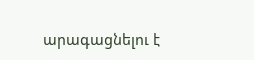արագացնելու է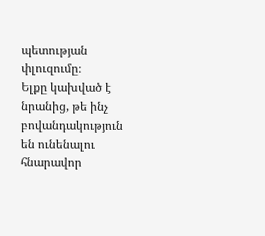պետության փլուզումը։
Ելքը կախված է նրանից, թե ինչ բովանդակություն են ունենալու հնարավոր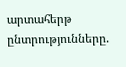արտահերթ ընտրությունները.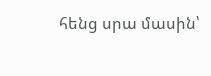հենց սրա մասին՝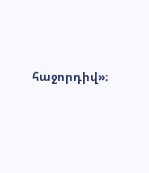հաջորդիվ»։